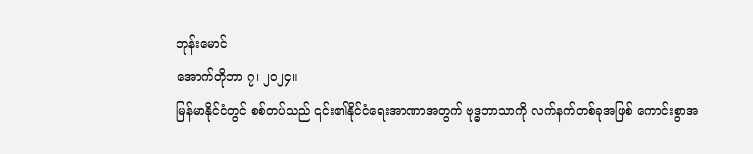ဘုန်းမောင်
အောက်တိုဘာ ၇၊ ၂၀၂၄။
မြန်မာနိုင်ငံတွင် စစ်တပ်သည် ၎င်း၏နိုင်ငံရေးအာဏာအတွက် ဗုဒ္ဓဘာသာကို လက်နက်တစ်ခုအဖြစ် ကောင်းစွာအ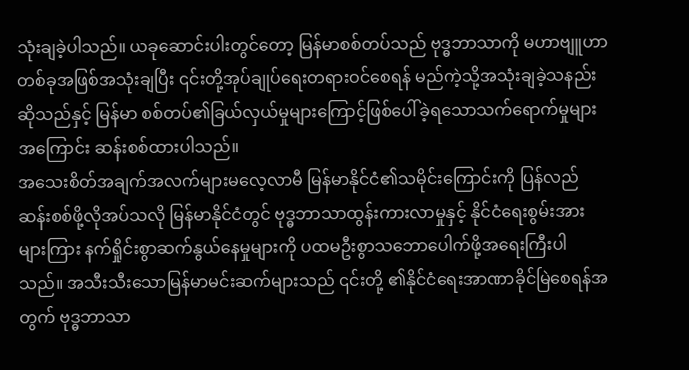သုံးချခဲ့ပါသည်။ ယခုဆောင်းပါးတွင်တော့ မြန်မာစစ်တပ်သည် ဗုဒ္ဓဘာသာကို မဟာဗျူဟာတစ်ခုအဖြစ်အသုံးချပြီး ၎င်းတို့အုပ်ချုပ်ရေးတရားဝင်စေရန် မည်ကဲ့သို့အသုံးချခဲ့သနည်းဆိုသည်နှင့် မြန်မာ စစ်တပ်၏ခြယ်လှယ်မှုများကြောင့်ဖြစ်ပေါ်ခဲ့ရသောသက်ရောက်မှုများအကြောင်း ဆန်းစစ်ထားပါသည်။
အသေးစိတ်အချက်အလက်များမလေ့လာမီ မြန်မာနိုင်ငံ၏သမိုင်းကြောင်းကို ပြန်လည်ဆန်းစစ်ဖို့လိုအပ်သလို မြန်မာနိုင်ငံတွင် ဗုဒ္ဓဘာသာထွန်းကားလာမှုနှင့် နိုင်ငံရေးစွမ်းအားများကြား နက်ရှိုင်းစွာဆက်နွယ်နေမှုများကို ပထမဦးစွာသဘောပေါက်ဖို့အရေးကြီးပါသည်။ အသီးသီးသောမြန်မာမင်းဆက်များသည် ၎င်းတို့ ၏နိုင်ငံရေးအာဏာခိုင်မြဲစေရန်အတွက် ဗုဒ္ဓဘာသာ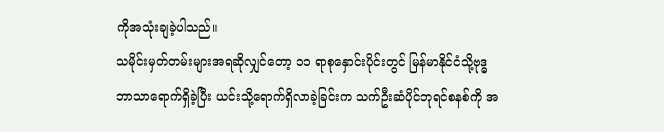ကိုအသုံးချခဲ့ပါသည်။
သမိုင်းမှတ်တမ်းများအရဆိုလျှင်တော့ ၁၁ ရာစုနှောင်းပိုင်းတွင် မြန်မာနိုင်ငံသို့ဗုဒ္ဓဘာသာရောက်ရှိခဲ့ပြီး ယင်းသို့ရောက်ရှိလာခဲ့ခြင်းက သက်ဦးဆံပိုင်ဘုရင်စနစ်ကို အ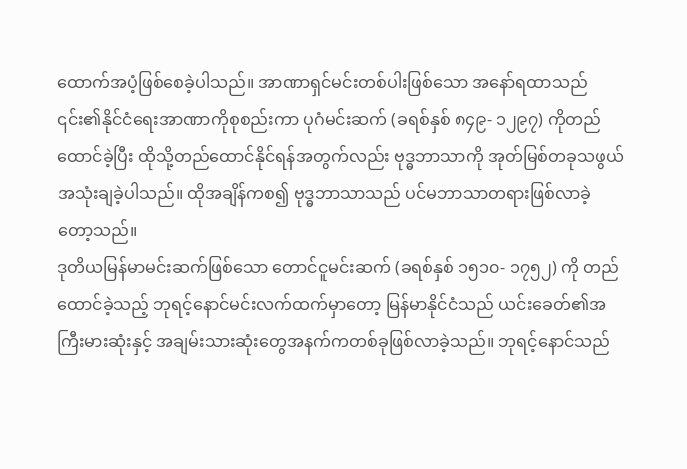ထောက်အပံ့ဖြစ်စေခဲ့ပါသည်။ အာဏာရှင်မင်းတစ်ပါးဖြစ်သော အနော်ရထာသည် ၎င်း၏နိုင်ငံရေးအာဏာကိုစုစည်းကာ ပုဂံမင်းဆက် (ခရစ်နှစ် ၈၄၉- ၁၂၉၇) ကိုတည်ထောင်ခဲ့ပြီး ထိုသို့တည်ထောင်နိုင်ရန်အတွက်လည်း ဗုဒ္ဓဘာသာကို အုတ်မြစ်တခုသဖွယ် အသုံးချခဲ့ပါသည်။ ထိုအချိန်ကစ၍ ဗုဒ္ဓဘာသာသည် ပင်မဘာသာတရားဖြစ်လာခဲ့တော့သည်။
ဒုတိယမြန်မာမင်းဆက်ဖြစ်သော တောင်ငူမင်းဆက် (ခရစ်နှစ် ၁၅၁၀- ၁၇၅၂) ကို တည်ထောင်ခဲ့သည့် ဘုရင့်နောင်မင်းလက်ထက်မှာတော့ မြန်မာနိုင်ငံသည် ယင်းခေတ်၏အကြီးမားဆုံးနှင့် အချမ်းသားဆုံးတွေအနက်ကတစ်ခုဖြစ်လာခဲ့သည်။ ဘုရင့်နောင်သည်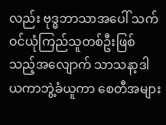လည်း ဗုဒ္ဓဘာသာအပေါ် သက်ဝင်ယုံကြည်သူတစ်ဦးဖြစ်သည့်အလျောက် သာသနာ့ဒါယကာဘွဲ့ခံယူကာ စေတီအများ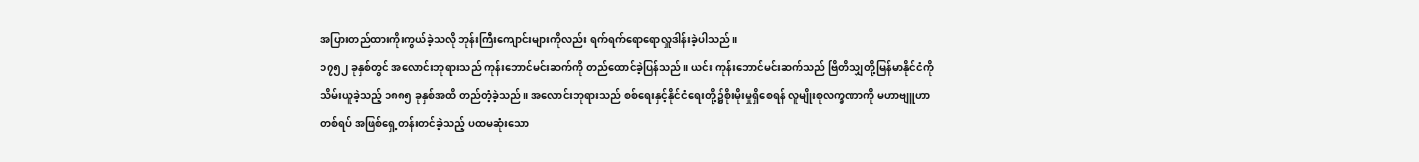အပြားတည်ထားကိုးကွယ်ခဲ့သလို ဘုန်းကြီးကျောင်းများကိုလည်း ရက်ရက်ရောရောလှူဒါန်းခဲ့ပါသည်။
၁၇၅၂ ခုနှစ်တွင် အလောင်းဘုရားသည် ကုန်းဘောင်မင်းဆက်ကို တည်ထောင်ခဲ့ပြန်သည်။ ယင်း ကုန်းဘောင်မင်းဆက်သည် ဗြိတိသျှတို့မြန်မာနိုင်ငံကိုသိမ်းယူခဲ့သည့် ၁၈၈၅ ခုနှစ်အထိ တည်တံ့ခဲ့သည်။ အလောင်းဘုရားသည် စစ်ရေးနှင့်နိုင်ငံရေးတို့၌စိုးမိုးမှုရှိစေရန် လူမျိုးစုလက္ခဏာကို မဟာဗျူဟာတစ်ရပ် အဖြစ်ရှေ့တန်းတင်ခဲ့သည့် ပထမဆုံးသော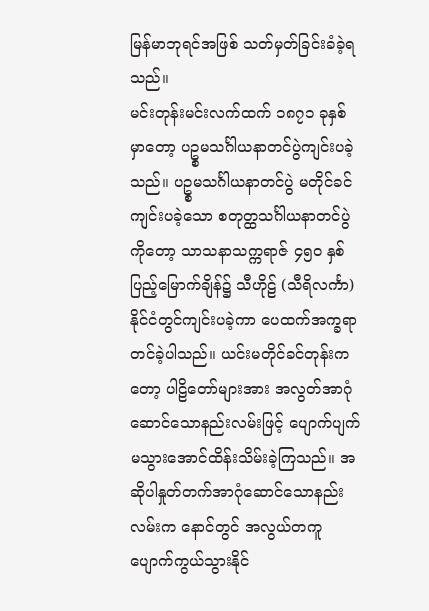မြန်မာဘုရင်အဖြစ် သတ်မှတ်ခြင်းခံခဲ့ရသည်။
မင်းတုန်းမင်းလက်ထက် ၁၈၇၁ ခုနှစ်မှာတော့ ပဥ္စမသင်္ဂါယနာတင်ပွဲကျင်းပခဲ့သည်။ ပဥ္စမသင်္ဂါယနာတင်ပွဲ မတိုင်ခင်ကျင်းပခဲ့သော စတုတ္ထသင်္ဂါယနာတင်ပွဲကိုတော့ သာသနာသက္ကရာဇ် ၄၅၀ နှစ်ပြည့်မြောက်ချိန်၌ သီဟိုဠ် (သီရိလင်္ကာ) နိုင်ငံတွင်ကျင်းပခဲ့ကာ ပေထက်အက္ခရာတင်ခဲ့ပါသည်။ ယင်းမတိုင်ခင်တုန်းကတော့ ပါဠိတော်များအား အလွတ်အာဂုံဆောင်သောနည်းလမ်းဖြင့် ပျောက်ပျက်မသွားအောင်ထိန်းသိမ်းခဲ့ကြသည်။ အဆိုပါနှုတ်တက်အာဂုံဆောင်သောနည်းလမ်းက နောင်တွင် အလွယ်တကူပျောက်ကွယ်သွားနိုင်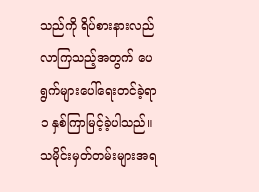သည်ကို ရိပ်စားနားလည်လာကြသည့်အတွက် ပေရွက်များပေါ်ရေးတင်ခဲ့ရာ ၁ နှစ်ကြာမြင့်ခဲ့ပါသည်။
သမိုင်းမှတ်တမ်းများအရ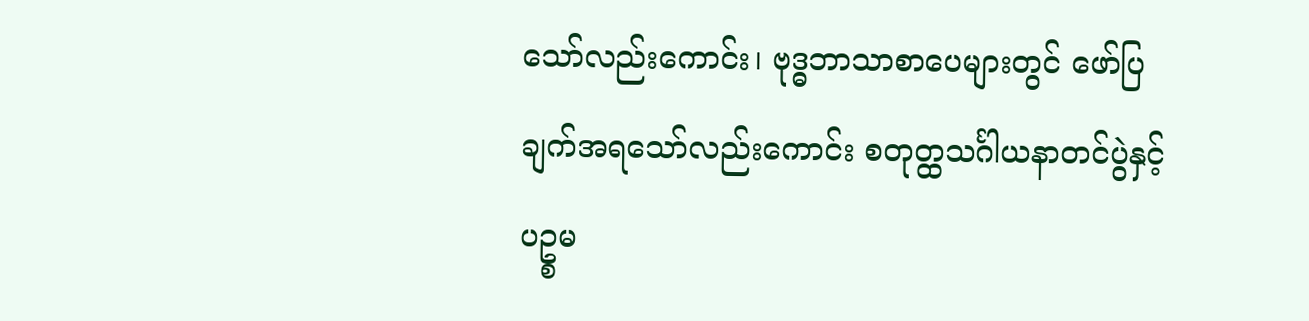သော်လည်းကောင်း၊ ဗုဒ္ဓဘာသာစာပေများတွင် ဖော်ပြချက်အရသော်လည်းကောင်း စတုတ္ထသင်္ဂါယနာတင်ပွဲနှင့် ပဥ္စမ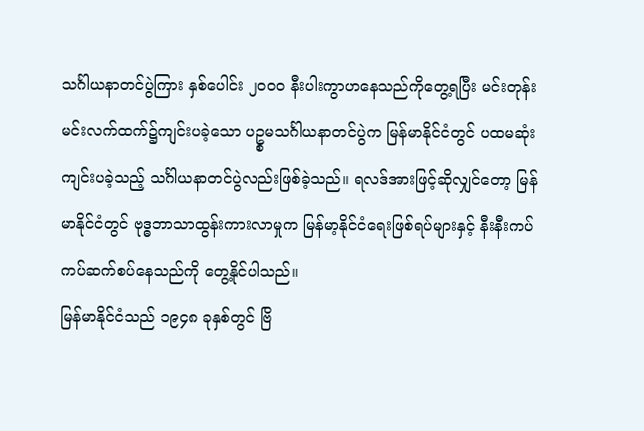သင်္ဂါယနာတင်ပွဲကြား နှစ်ပေါင်း ၂၀၀၀ နီးပါးကွာဟနေသည်ကိုတွေ့ရပြီး မင်းတုန်းမင်းလက်ထက်၌ကျင်းပခဲ့သော ပဥ္စမသင်္ဂါယနာတင်ပွဲက မြန်မာနိုင်ငံတွင် ပထမဆုံး ကျင်းပခဲ့သည့် သင်္ဂါယနာတင်ပွဲလည်းဖြစ်ခဲ့သည်။ ရလဒ်အားဖြင့်ဆိုလျှင်တော့ မြန်မာနိုင်ငံတွင် ဗုဒ္ဓဘာသာထွန်းကားလာမှုက မြန်မာ့နိုင်ငံရေးဖြစ်ရပ်များနှင့် နီးနီးကပ်ကပ်ဆက်စပ်နေသည်ကို တွေ့နိုင်ပါသည်။
မြန်မာနိုင်ငံသည် ၁၉၄၈ ခုနှစ်တွင် ဗြိ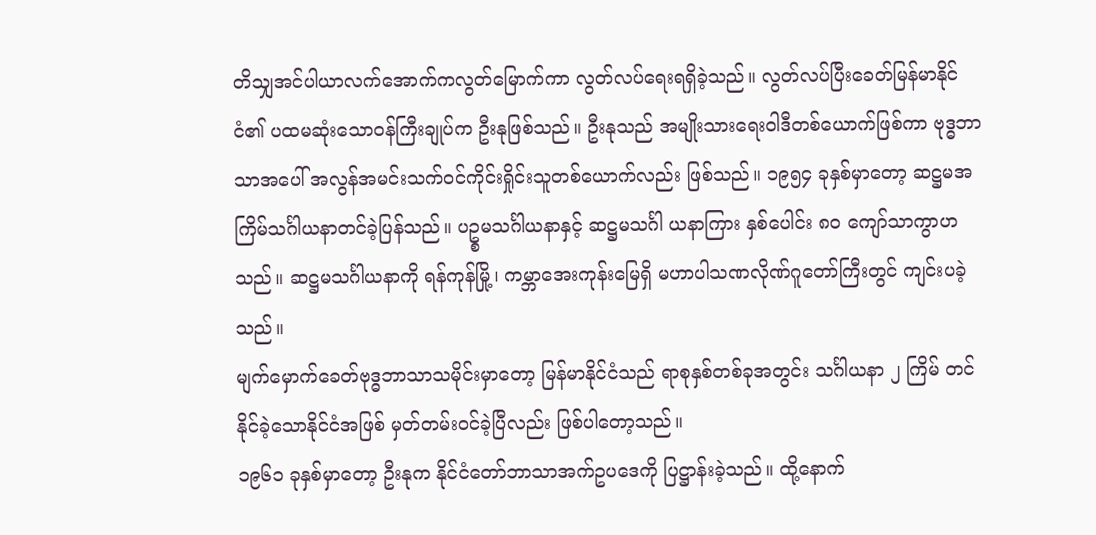တိသျှအင်ပါယာလက်အောက်ကလွတ်မြောက်ကာ လွတ်လပ်ရေးရရှိခဲ့သည်။ လွတ်လပ်ပြီးခေတ်မြန်မာနိုင်ငံ၏ ပထမဆုံးသောဝန်ကြီးချုပ်က ဦးနုဖြစ်သည်။ ဦးနုသည် အမျိုးသားရေးဝါဒီတစ်ယောက်ဖြစ်ကာ ဗုဒ္ဓဘာသာအပေါ် အလွန်အမင်းသက်ဝင်ကိုင်းရှိုင်းသူတစ်ယောက်လည်း ဖြစ်သည်။ ၁၉၅၄ ခုနှစ်မှာတော့ ဆဋ္ဌမအကြိမ်သင်္ဂါယနာတင်ခဲ့ပြန်သည်။ ပဥ္စမသင်္ဂါယနာနှင့် ဆဋ္ဌမသင်္ဂါ ယနာကြား နှစ်ပေါင်း ၈၀ ကျော်သာကွာဟသည်။ ဆဋ္ဌမသင်္ဂါယနာကို ရန်ကုန်မြို့၊ ကမ္ဘာအေးကုန်းမြေရှိ မဟာပါသဏလိုဏ်ဂူတော်ကြီးတွင် ကျင်းပခဲ့သည်။
မျက်မှောက်ခေတ်ဗုဒ္ဓဘာသာသမိုင်းမှာတော့ မြန်မာနိုင်ငံသည် ရာစုနှစ်တစ်ခုအတွင်း သင်္ဂါယနာ ၂ ကြိမ် တင်နိုင်ခဲ့သောနိုင်ငံအဖြစ် မှတ်တမ်းဝင်ခဲ့ပြီလည်း ဖြစ်ပါတော့သည်။
၁၉၆၁ ခုနှစ်မှာတော့ ဦးနုက နိုင်ငံတော်ဘာသာအက်ဥပဒေကို ပြဋ္ဌာန်းခဲ့သည်။ ထို့နောက်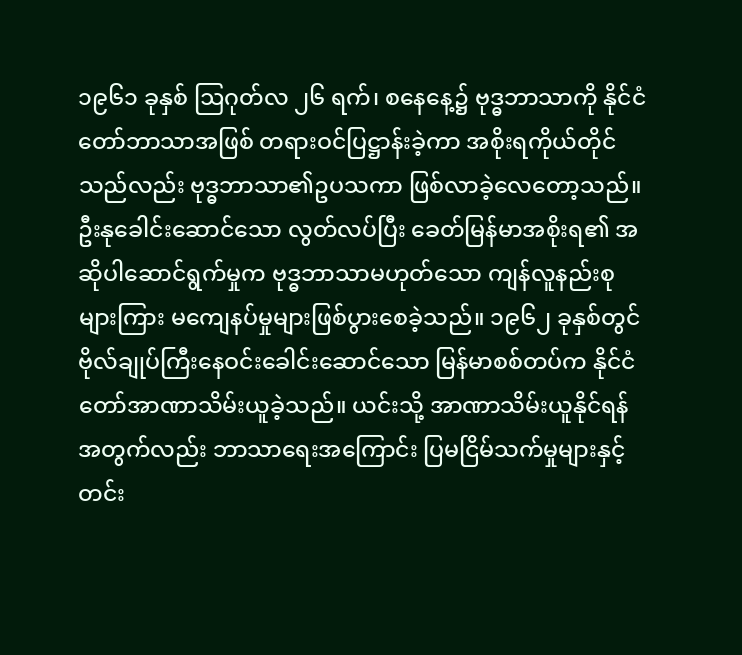၁၉၆၁ ခုနှစ် ဩဂုတ်လ ၂၆ ရက်၊ စနေနေ့၌ ဗုဒ္ဓဘာသာကို နိုင်ငံတော်ဘာသာအဖြစ် တရားဝင်ပြဋ္ဌာန်းခဲ့ကာ အစိုးရကိုယ်တိုင်သည်လည်း ဗုဒ္ဓဘာသာ၏ဥပသကာ ဖြစ်လာခဲ့လေတော့သည်။ ဦးနုခေါင်းဆောင်သော လွတ်လပ်ပြီး ခေတ်မြန်မာအစိုးရ၏ အဆိုပါဆောင်ရွက်မှုက ဗုဒ္ဓဘာသာမဟုတ်သော ကျန်လူနည်းစုများကြား မကျေနပ်မှုများဖြစ်ပွားစေခဲ့သည်။ ၁၉၆၂ ခုနှစ်တွင် ဗိုလ်ချုပ်ကြီးနေဝင်းခေါင်းဆောင်သော မြန်မာစစ်တပ်က နိုင်ငံတော်အာဏာသိမ်းယူခဲ့သည်။ ယင်းသို့ အာဏာသိမ်းယူနိုင်ရန်အတွက်လည်း ဘာသာရေးအကြောင်း ပြမငြိမ်သက်မှုများနှင့် တင်း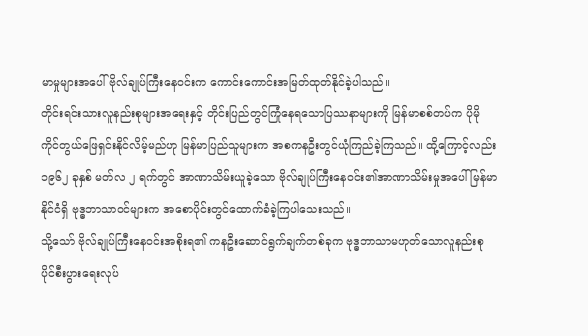မာမှုများအပေါ် ဗိုလ်ချုပ်ကြီးနေဝင်းက ကောင်းကောင်းအမြတ်ထုတ်နိုင်ခဲ့ပါသည်။
တိုင်းရင်းသားလူနည်းစုများအရေးနှင့် တိုင်းပြည်တွင်ကြုံနေရသောပြဿနာများကို မြန်မာစစ်တပ်က ပိုမို ကိုင်တွယ်ဖြေရှင်းနိုင်လိမ့်မည်ဟု မြန်မာပြည်သူများက အစကနဦးတွင်ယုံကြည်ခဲ့ကြသည်။ ထို့ကြောင့်လည်း ၁၉၆၂ ခုနှစ် မတ်လ ၂ ရက်တွင် အာဏာသိမ်းယူခဲ့သော ဗိုလ်ချုပ်ကြီးနေဝင်း၏အာဏာသိမ်းမှုအပေါ် မြန်မာနိုင်ငံရှိ ဗုဒ္ဓဘာသာဝင်များက အစောပိုင်းတွင်ထောက်ခံခဲ့ကြပါသေးသည်။
သို့သော် ဗိုလ်ချုပ်ကြီးနေဝင်းအစိုးရ၏ ကနဦးဆောင်ရွက်ချက်တစ်ခုက ဗုဒ္ဓဘာသာမဟုတ်သောလူနည်းစု ပိုင်စီးပွားရေးလုပ်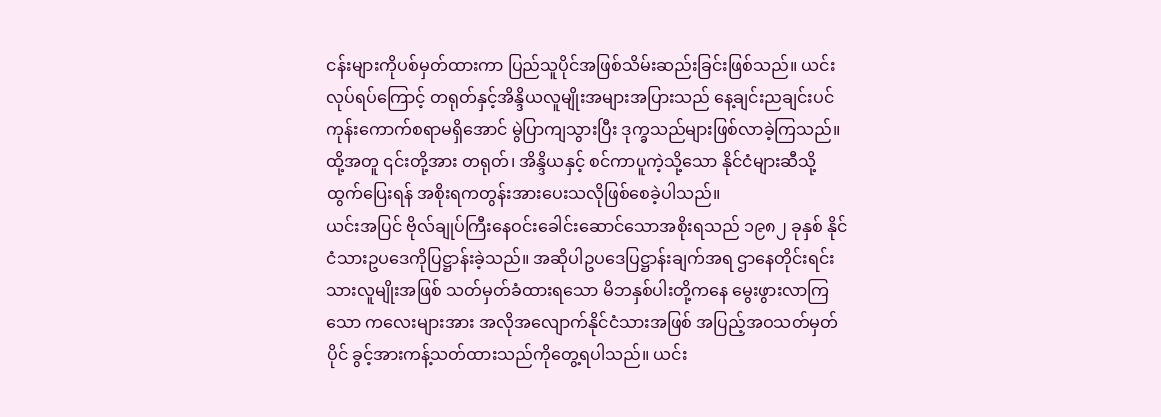ငန်းများကိုပစ်မှတ်ထားကာ ပြည်သူပိုင်အဖြစ်သိမ်းဆည်းခြင်းဖြစ်သည်။ ယင်းလုပ်ရပ်ကြောင့် တရုတ်နှင့်အိန္ဒိယလူမျိုးအများအပြားသည် နေ့ချင်းညချင်းပင် ကုန်းကောက်စရာမရှိအောင် မွဲပြာကျသွားပြီး ဒုက္ခသည်များဖြစ်လာခဲ့ကြသည်။ ထို့အတူ ၎င်းတို့အား တရုတ်၊ အိန္ဒိယနှင့် စင်ကာပူကဲ့သို့သော နိုင်ငံများဆီသို့ထွက်ပြေးရန် အစိုးရကတွန်းအားပေးသလိုဖြစ်စေခဲ့ပါသည်။
ယင်းအပြင် ဗိုလ်ချုပ်ကြီးနေဝင်းခေါင်းဆောင်သောအစိုးရသည် ၁၉၈၂ ခုနှစ် နိုင်ငံသားဥပဒေကိုပြဋ္ဌာန်းခဲ့သည်။ အဆိုပါဥပဒေပြဋ္ဌာန်းချက်အရ ဌာနေတိုင်းရင်းသားလူမျိုးအဖြစ် သတ်မှတ်ခံထားရသော မိဘနှစ်ပါးတို့ကနေ မွေးဖွားလာကြသော ကလေးများအား အလိုအလျောက်နိုင်ငံသားအဖြစ် အပြည့်အဝသတ်မှတ်ပိုင် ခွင့်အားကန့်သတ်ထားသည်ကိုတွေ့ရပါသည်။ ယင်း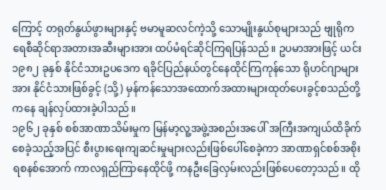ကြောင့် တရုတ်နွယ်ဖွားများနှင့် ဗမာမူဆလင်ကဲ့သို့ သောမျိုးနွယ်စုများသည် ဗျုရိုကရေစီဆိုင်ရာအတားအဆီးများအား ထပ်မံရင်ဆိုင်ကြရပြန်သည်။ ဥပမာအားဖြင့် ယင်း ၁၉၈၂ ခုနှစ် နိုင်ငံသားဥပဒေက ရခိုင်ပြည်နယ်တွင်နေထိုင်ကြကုန်သော ရိုဟင်ဂျာများအား နိုင်ငံသားဖြစ်ခွင့် (သို့) မှန်ကန်သောအထောက်အထားများထုတ်ပေးခွင့်စသည်တို့ကနေ ချန်လှပ်ထားခဲ့ပါသည်။
၁၉၆၂ ခုနှစ် စစ်အာဏာသိမ်းမှုက မြန်မာ့လူ့အဖွဲ့အစည်းအပေါ် အကြီးအကျယ်ထိခိုက်စေခဲ့သည့်အပြင် စီးပွားရေးကျဆင်းမှုများလည်းဖြစ်ပေါ်စေခဲ့ကာ အာဏာရှင်စစ်အစိုးရစနစ်အောက် ကာလရှည်ကြာနေထိုင်ဖို့ ကနဦးခြေလှမ်းလည်းဖြစ်ပေတော့သည်။ ထို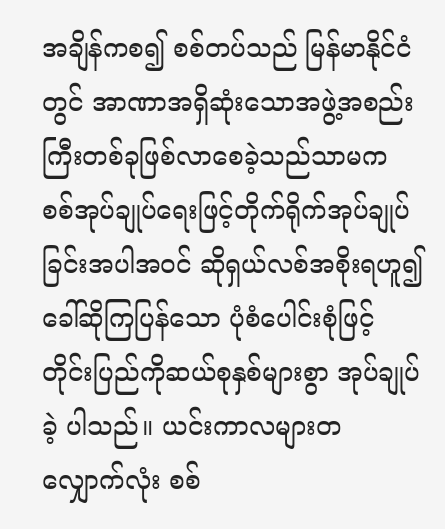အချိန်ကစ၍ စစ်တပ်သည် မြန်မာနိုင်ငံတွင် အာဏာအရှိဆုံးသောအဖွဲ့အစည်းကြီးတစ်ခုဖြစ်လာစေခဲ့သည်သာမက စစ်အုပ်ချုပ်ရေးဖြင့်တိုက်ရိုက်အုပ်ချုပ်ခြင်းအပါအဝင် ဆိုရှယ်လစ်အစိုးရဟူ၍ခေါ်ဆိုကြပြန်သော ပုံစံပေါင်းစုံဖြင့် တိုင်းပြည်ကိုဆယ်စုနှစ်များစွာ အုပ်ချုပ်ခဲ့ ပါသည်။ ယင်းကာလများတလျှောက်လုံး စစ်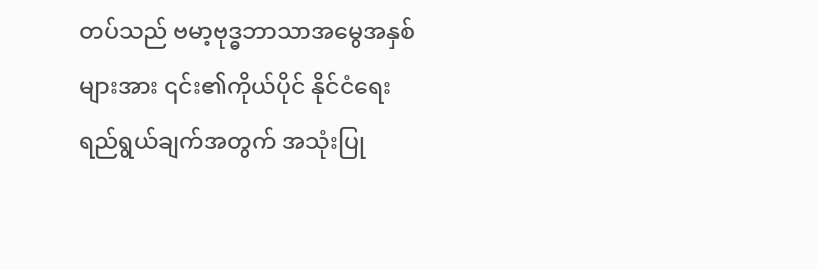တပ်သည် ဗမာ့ဗုဒ္ဓဘာသာအမွေအနှစ်များအား ၎င်း၏ကိုယ်ပိုင် နိုင်ငံရေးရည်ရွယ်ချက်အတွက် အသုံးပြု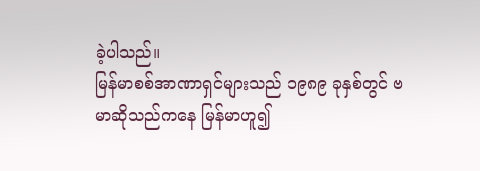ခဲ့ပါသည်။
မြန်မာစစ်အာဏာရှင်များသည် ၁၉၈၉ ခုနှစ်တွင် ဗမာဆိုသည်ကနေ မြန်မာဟူ၍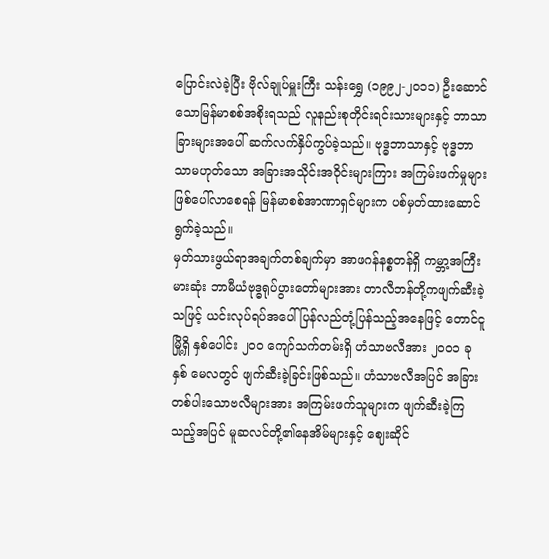ပြောင်းလဲခဲ့ပြီး ဗိုလ်ချုပ်မှူးကြီး သန်းရွှေ (၁၉၉၂-၂၀၁၁) ဦးဆောင်သောမြန်မာစစ်အစိုးရသည် လူနည်းစုတိုင်းရင်းသားများနှင့် ဘာသာခြားများအပေါ် ဆက်လက်နှိပ်ကွပ်ခဲ့သည်။ ဗုဒ္ဓဘာသာနှင့် ဗုဒ္ဓဘာသာမဟုတ်သော အခြားအသိုင်းအဝိုင်းများကြား အကြမ်းဖက်မှုများဖြစ်ပေါ်လာစေရန် မြန်မာစစ်အာဏာရှင်များက ပစ်မှတ်ထားဆောင်ရွက်ခဲ့သည်။
မှတ်သားဖွယ်ရာအချက်တစ်ချက်မှာ အာဖဂန်နစ္စတန်ရှိ ကမ္ဘာ့အကြီးမားဆုံး ဘာမီယံဗုဒ္ဓရုပ်ပွားတော်များအား တာလီဘန်တို့ကဖျက်ဆီးခဲ့သဖြင့် ယင်းလုပ်ရပ်အပေါ်ပြန်လည်တုံ့ပြန်သည့်အနေဖြင့် တောင်ငူမြို့ရှိ နှစ်ပေါင်း ၂၀၀ ကျော်သက်တမ်းရှိ ဟံသာဗလီအား ၂၀၀၁ ခုနှစ် မေလတွင် ဖျက်ဆီးခဲ့ခြင်းဖြစ်သည်။ ဟံသာဗလီအပြင် အခြားတစ်ပါးသောဗလီများအား အကြမ်းဖက်သူများက ဖျက်ဆီးခဲ့ကြသည့်အပြင် မူဆလင်တို့၏နေအိမ်များနှင့် ဈေးဆိုင်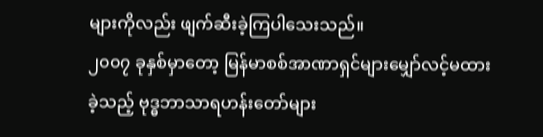များကိုလည်း ဖျက်ဆီးခဲ့ကြပါသေးသည်။
၂၀၀၇ ခုနှစ်မှာတော့ မြန်မာစစ်အာဏာရှင်များမျှော်လင့်မထားခဲ့သည့် ဗုဒ္ဓဘာသာရဟန်းတော်များ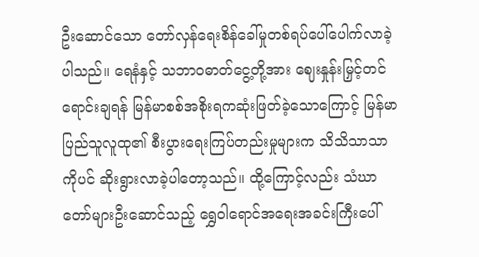ဦးဆောင်သော တော်လှန်ရေးစိန်ခေါ်မှုတစ်ရပ်ပေါ်ပေါက်လာခဲ့ပါသည်။ ရေနံနှင့် သဘာဝဓာတ်ငွေ့တို့အား ဈေးနှုန်းမြှင့်တင်ရောင်းချရန် မြန်မာစစ်အစိုးရကဆုံးဖြတ်ခဲ့သောကြောင့် မြန်မာပြည်သူလူထု၏ စီးပွားရေးကြပ်တည်းမှုများက သိသိသာသာကိုပင် ဆိုးရွားလာခဲ့ပါတော့သည်။ ထို့ကြောင့်လည်း သံဃာတော်များဦးဆောင်သည့် ရွှေဝါရောင်အရေးအခင်းကြီးပေါ်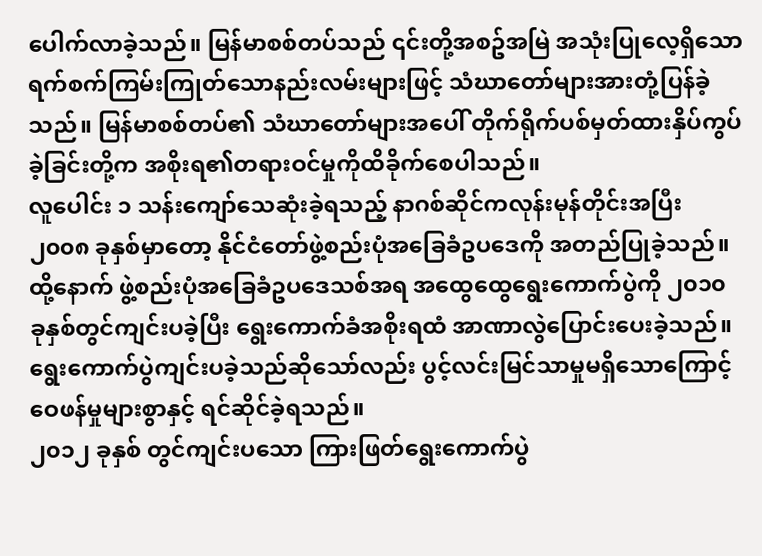ပေါက်လာခဲ့သည်။ မြန်မာစစ်တပ်သည် ၎င်းတို့အစဥ်အမြဲ အသုံးပြုလေ့ရှိသော ရက်စက်ကြမ်းကြုတ်သောနည်းလမ်းများဖြင့် သံဃာတော်များအားတုံ့ပြန်ခဲ့သည်။ မြန်မာစစ်တပ်၏ သံဃာတော်များအပေါ် တိုက်ရိုက်ပစ်မှတ်ထားနှိပ်ကွပ်ခဲ့ခြင်းတို့က အစိုးရ၏တရားဝင်မှုကိုထိခိုက်စေပါသည်။
လူပေါင်း ၁ သန်းကျော်သေဆုံးခဲ့ရသည့် နာဂစ်ဆိုင်ကလုန်းမုန်တိုင်းအပြီး ၂၀၀၈ ခုနှစ်မှာတော့ နိုင်ငံတော်ဖွဲ့စည်းပုံအခြေခံဥပဒေကို အတည်ပြုခဲ့သည်။ ထို့နောက် ဖွဲ့စည်းပုံအခြေခံဥပဒေသစ်အရ အထွေထွေရွေးကောက်ပွဲကို ၂၀၁၀ ခုနှစ်တွင်ကျင်းပခဲ့ပြီး ရွေးကောက်ခံအစိုးရထံ အာဏာလွဲပြောင်းပေးခဲ့သည်။ ရွေးကောက်ပွဲကျင်းပခဲ့သည်ဆိုသော်လည်း ပွင့်လင်းမြင်သာမှုမရှိသောကြောင့် ဝေဖန်မှုများစွာနှင့် ရင်ဆိုင်ခဲ့ရသည်။
၂၀၁၂ ခုနှစ် တွင်ကျင်းပသော ကြားဖြတ်ရွေးကောက်ပွဲ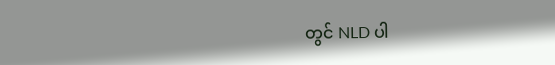တွင် NLD ပါ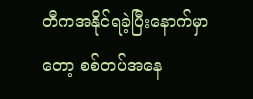တီကအနိုင်ရခဲ့ပြီးနောက်မှာတော့ စစ်တပ်အနေ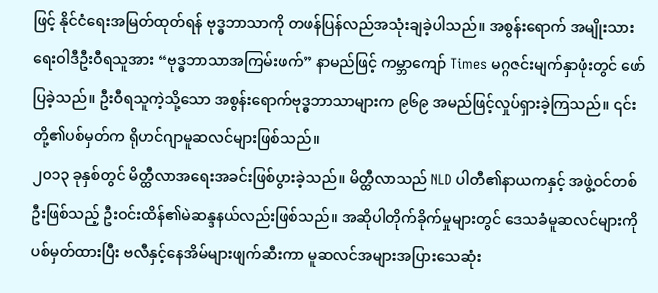ဖြင့် နိုင်ငံရေးအမြတ်ထုတ်ရန် ဗုဒ္ဓဘာသာကို တဖန်ပြန်လည်အသုံးချခဲ့ပါသည်။ အစွန်းရောက် အမျိုးသားရေးဝါဒီဦးဝီရသူအား “ဗုဒ္ဓဘာသာအကြမ်းဖက်” နာမည်ဖြင့် ကမ္ဘာကျော် Times မဂ္ဂဇင်းမျက်နှာဖုံးတွင် ဖော်ပြခဲ့သည်။ ဦးဝီရသူကဲ့သို့သော အစွန်းရောက်ဗုဒ္ဓဘာသာများက ၉၆၉ အမည်ဖြင့်လှုပ်ရှားခဲ့ကြသည်။ ၎င်းတို့၏ပစ်မှတ်က ရိုဟင်ဂျာမူဆလင်များဖြစ်သည်။
၂၀၁၃ ခုနှစ်တွင် မိတ္ထီလာအရေးအခင်းဖြစ်ပွားခဲ့သည်။ မိတ္ထီလာသည် NLD ပါတီ၏နာယကနှင့် အဖွဲ့ဝင်တစ်ဦးဖြစ်သည့် ဦးဝင်းထိန်၏မဲဆန္ဒနယ်လည်းဖြစ်သည်။ အဆိုပါတိုက်ခိုက်မှုများတွင် ဒေသခံမူဆလင်များကို ပစ်မှတ်ထားပြီး ဗလီနှင့်နေအိမ်များဖျက်ဆီးကာ မူဆလင်အများအပြားသေဆုံး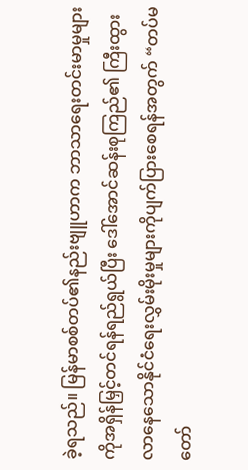ခဲ့ရသည်။ မြန်မာစစ်တပ်၏နည်းဗျူဟာက ဘာသာရေးတင်းမာမှုများကိုအရှိန်မြှင့်တင်ရန်ရည်ရွယ်ပြီး ဒေါ်အောင်ဆန်းစုကြည်၏ ကြီးထွားလာနေသောနိုင်ငံရေးလွှမ်းမိုးမှုများကိုပျက်ပြားစေရန်အတွက် “တပ်မတော်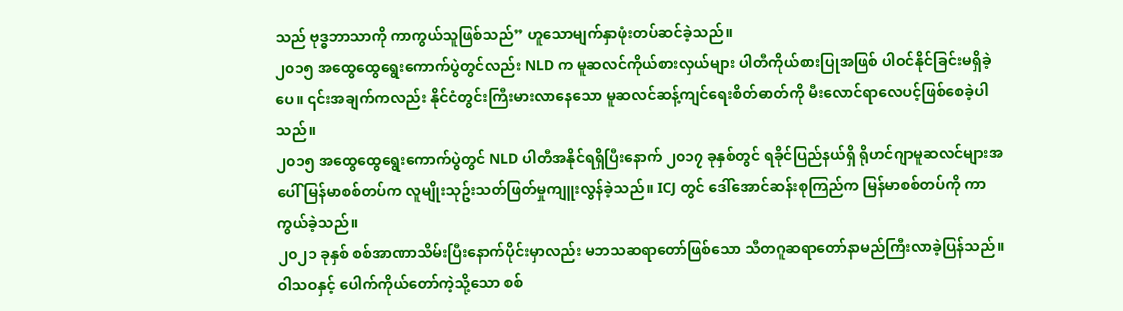သည် ဗုဒ္ဓဘာသာကို ကာကွယ်သူဖြစ်သည်” ဟူသောမျက်နှာဖုံးတပ်ဆင်ခဲ့သည်။
၂၀၁၅ အထွေထွေရွေးကောက်ပွဲတွင်လည်း NLD က မူဆလင်ကိုယ်စားလှယ်များ ပါတီကိုယ်စားပြုအဖြစ် ပါဝင်နိုင်ခြင်းမရှိခဲ့ပေ။ ၎င်းအချက်ကလည်း နိုင်ငံတွင်းကြီးမားလာနေသော မူဆလင်ဆန့်ကျင်ရေးစိတ်ဓာတ်ကို မီးလောင်ရာလေပင့်ဖြစ်စေခဲ့ပါသည်။
၂၀၁၅ အထွေထွေရွေးကောက်ပွဲတွင် NLD ပါတီအနိုင်ရရှိပြီးနောက် ၂၀၁၇ ခုနှစ်တွင် ရခိုင်ပြည်နယ်ရှိ ရိုဟင်ဂျာမူဆလင်များအပေါ် မြန်မာစစ်တပ်က လူမျိုးသုဥ်းသတ်ဖြတ်မှုကျူးလွန်ခဲ့သည်။ ICJ တွင် ဒေါ်အောင်ဆန်းစုကြည်က မြန်မာစစ်တပ်ကို ကာကွယ်ခဲ့သည်။
၂၀၂၁ ခုနှစ် စစ်အာဏာသိမ်းပြီးနောက်ပိုင်းမှာလည်း မဘသဆရာတော်ဖြစ်သော သီတဂူဆရာတော်နာမည်ကြီးလာခဲ့ပြန်သည်။ ဝါသဝနှင့် ပေါက်ကိုယ်တော်ကဲ့သို့သော စစ်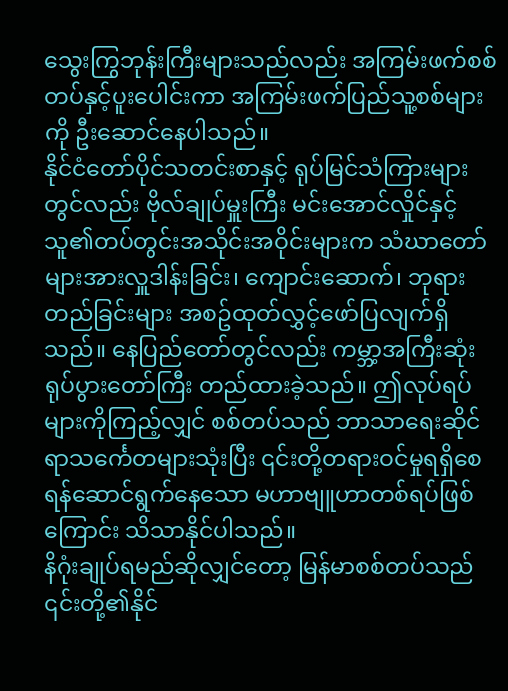သွေးကြွဘုန်းကြီးများသည်လည်း အကြမ်းဖက်စစ်တပ်နှင့်ပူးပေါင်းကာ အကြမ်းဖက်ပြည်သူ့စစ်များကို ဦးဆောင်နေပါသည်။
နိုင်ငံတော်ပိုင်သတင်းစာနှင့် ရုပ်မြင်သံကြားများတွင်လည်း ဗိုလ်ချုပ်မှူးကြီး မင်းအောင်လှိုင်နှင့် သူ၏တပ်တွင်းအသိုင်းအဝိုင်းများက သံဃာတော်များအားလှူဒါန်းခြင်း၊ ကျောင်းဆောက်၊ ဘုရားတည်ခြင်းများ အစဥ်ထုတ်လွှင့်ဖော်ပြလျက်ရှိသည်။ နေပြည်တော်တွင်လည်း ကမ္ဘာ့အကြီးဆုံးရုပ်ပွားတော်ကြီး တည်ထားခဲ့သည်။ ဤလုပ်ရပ်များကိုကြည့်လျှင် စစ်တပ်သည် ဘာသာရေးဆိုင်ရာသင်္ကေတများသုံးပြီး ၎င်းတို့တရားဝင်မှုရရှိစေရန်ဆောင်ရွက်နေသော မဟာဗျူဟာတစ်ရပ်ဖြစ်ကြောင်း သိသာနိုင်ပါသည်။
နိဂုံးချုပ်ရမည်ဆိုလျှင်တော့ မြန်မာစစ်တပ်သည် ၎င်းတို့၏နိုင်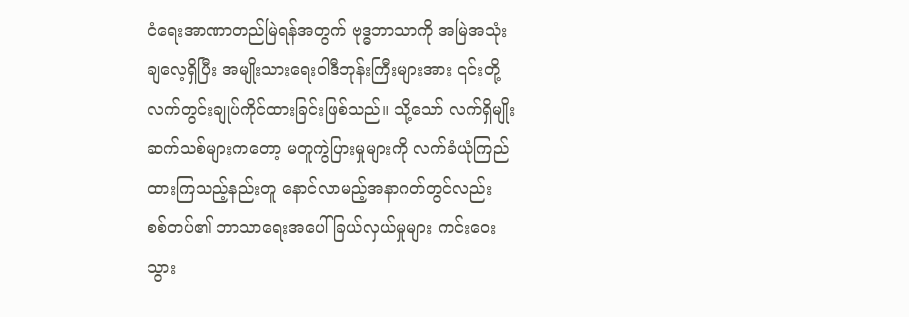ငံရေးအာဏာတည်မြဲရန်အတွက် ဗုဒ္ဓဘာသာကို အမြဲအသုံးချလေ့ရှိပြီး အမျိုးသားရေးဝါဒီဘုန်းကြီးများအား ၎င်းတို့လက်တွင်းချုပ်ကိုင်ထားခြင်းဖြစ်သည်။ သို့သော် လက်ရှိမျိုးဆက်သစ်များကတော့ မတူကွဲပြားမှုများကို လက်ခံယုံကြည်ထားကြသည့်နည်းတူ နောင်လာမည့်အနာဂတ်တွင်လည်း စစ်တပ်၏ ဘာသာရေးအပေါ်ခြယ်လှယ်မှုများ ကင်းဝေးသွား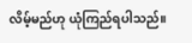လိမ့်မည်ဟု ယုံကြည်ရပါသည်။